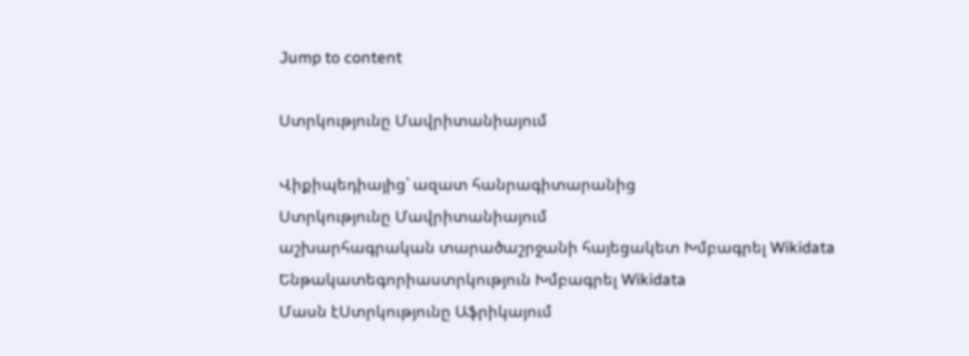Jump to content

Ստրկությունը Մավրիտանիայում

Վիքիպեդիայից՝ ազատ հանրագիտարանից
Ստրկությունը Մավրիտանիայում
աշխարհագրական տարածաշրջանի հայեցակետ Խմբագրել Wikidata
Ենթակատեգորիաստրկություն Խմբագրել Wikidata
Մասն էՍտրկությունը Աֆրիկայում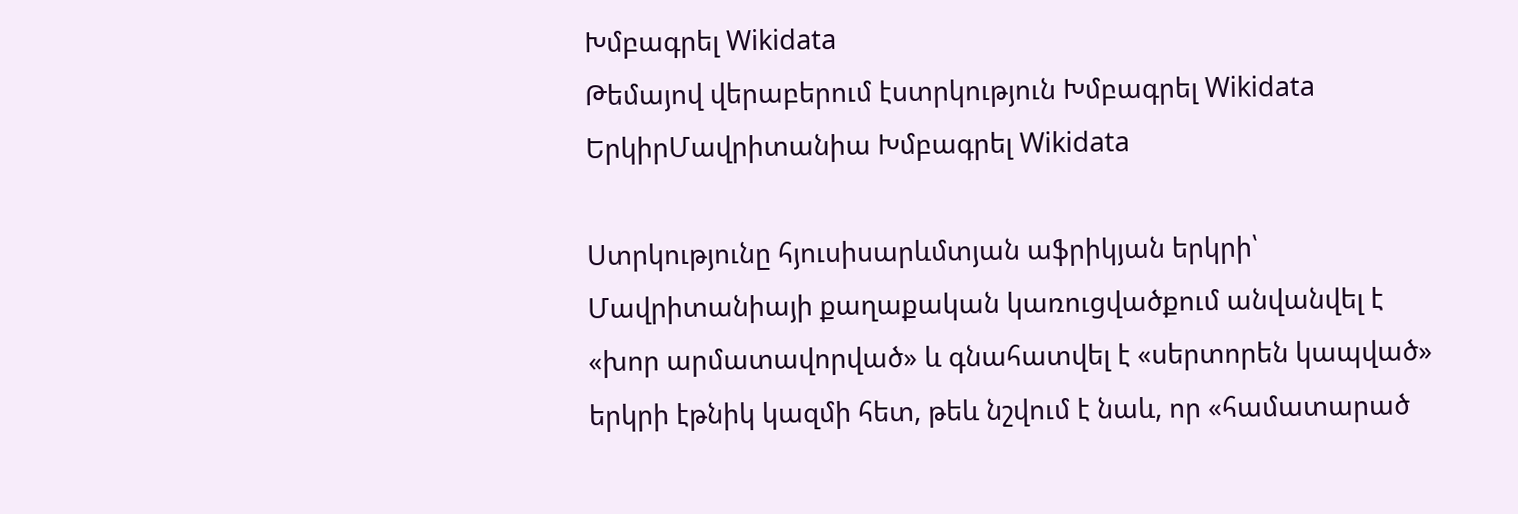Խմբագրել Wikidata
Թեմայով վերաբերում էստրկություն Խմբագրել Wikidata
ԵրկիրՄավրիտանիա Խմբագրել Wikidata

Ստրկությունը հյուսիսարևմտյան աֆրիկյան երկրի՝ Մավրիտանիայի քաղաքական կառուցվածքում անվանվել է «խոր արմատավորված» և գնահատվել է «սերտորեն կապված» երկրի էթնիկ կազմի հետ, թեև նշվում է նաև, որ «համատարած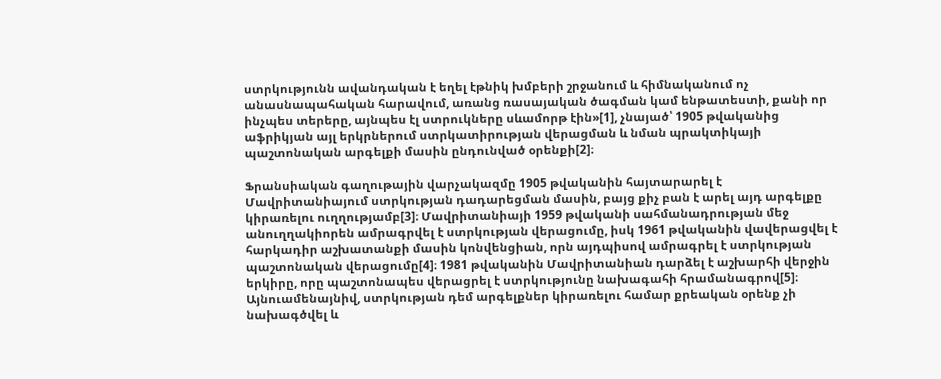ստրկությունն ավանդական է եղել էթնիկ խմբերի շրջանում և հիմնականում ոչ անասնապահական հարավում, առանց ռասայական ծագման կամ ենթատեստի, քանի որ ինչպես տերերը, այնպես էլ ստրուկները սևամորթ էին»[1], չնայած՝ 1905 թվականից աֆրիկյան այլ երկրներում ստրկատիրության վերացման և նման պրակտիկայի պաշտոնական արգելքի մասին ընդունված օրենքի[2]։

Ֆրանսիական գաղութային վարչակազմը 1905 թվականին հայտարարել է Մավրիտանիայում ստրկության դադարեցման մասին, բայց քիչ բան է արել այդ արգելքը կիրառելու ուղղությամբ[3]։ Մավրիտանիայի 1959 թվականի սահմանադրության մեջ անուղղակիորեն ամրագրվել է ստրկության վերացումը, իսկ 1961 թվականին վավերացվել է հարկադիր աշխատանքի մասին կոնվենցիան, որն այդպիսով ամրագրել է ստրկության պաշտոնական վերացումը[4]։ 1981 թվականին Մավրիտանիան դարձել է աշխարհի վերջին երկիրը, որը պաշտոնապես վերացրել է ստրկությունը նախագահի հրամանագրով[5]։ Այնուամենայնիվ, ստրկության դեմ արգելքներ կիրառելու համար քրեական օրենք չի նախագծվել և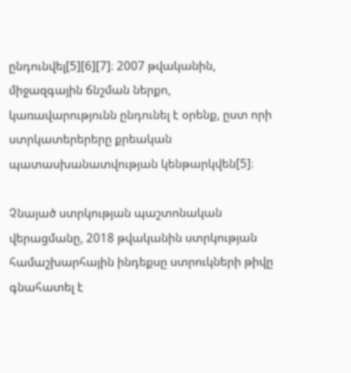ընդունվել[5][6][7]։ 2007 թվականին, միջազգային ճնշման ներքո, կառավարությունն ընդունել է օրենք, ըստ որի ստրկատերերերը քրեական պատասխանատվության կենթարկվեն[5]։

Չնայած ստրկության պաշտոնական վերացմանը, 2018 թվականին ստրկության համաշխարհային ինդեքսը ստրուկների թիվը գնահատել է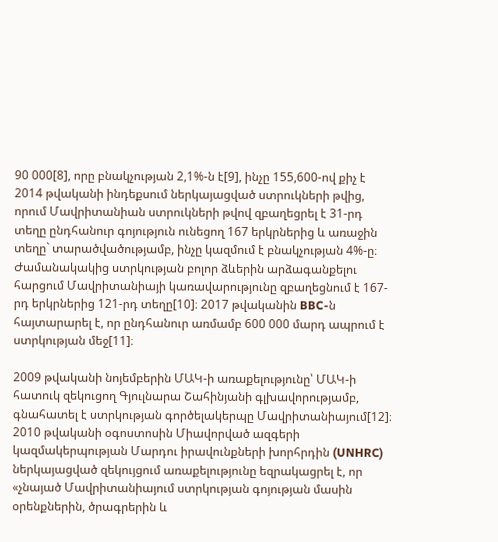90 000[8], որը բնակչության 2,1%-ն է[9], ինչը 155,600-ով քիչ է 2014 թվականի ինդեքսում ներկայացված ստրուկների թվից, որում Մավրիտանիան ստրուկների թվով զբաղեցրել է 31-րդ տեղը ընդհանուր գոյություն ունեցող 167 երկրներից և առաջին տեղը` տարածվածությամբ, ինչը կազմում է բնակչության 4%-ը։ Ժամանակակից ստրկության բոլոր ձևերին արձագանքելու հարցում Մավրիտանիայի կառավարությունը զբաղեցնում է 167-րդ երկրներից 121-րդ տեղը[10]։ 2017 թվականին BBC-ն հայտարարել է, որ ընդհանուր առմամբ 600 000 մարդ ապրում է ստրկության մեջ[11]։

2009 թվականի նոյեմբերին ՄԱԿ-ի առաքելությունը՝ ՄԱԿ-ի հատուկ զեկուցող Գյուլնարա Շահինյանի գլխավորությամբ, գնահատել է ստրկության գործելակերպը Մավրիտանիայում[12]։ 2010 թվականի օգոստոսին Միավորված ազգերի կազմակերպության Մարդու իրավունքների խորհրդին (UNHRC) ներկայացված զեկույցում առաքելությունը եզրակացրել է, որ «չնայած Մավրիտանիայում ստրկության գոյության մասին օրենքներին, ծրագրերին և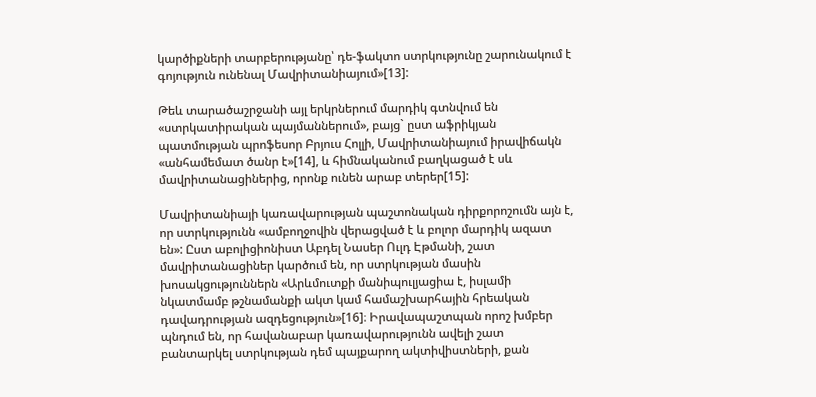կարծիքների տարբերությանը՝ դե-ֆակտո ստրկությունը շարունակում է գոյություն ունենալ Մավրիտանիայում»[13]:

Թեև տարածաշրջանի այլ երկրներում մարդիկ գտնվում են «ստրկատիրական պայմաններում», բայց` ըստ աֆրիկյան պատմության պրոֆեսոր Բրյուս Հոլլի, Մավրիտանիայում իրավիճակն «անհամեմատ ծանր է»[14], և հիմնականում բաղկացած է սև մավրիտանացիներից, որոնք ունեն արաբ տերեր[15]:

Մավրիտանիայի կառավարության պաշտոնական դիրքորոշումն այն է, որ ստրկությունն «ամբողջովին վերացված է և բոլոր մարդիկ ազատ են»: Ըստ աբոլիցիոնիստ Աբդել Նասեր Ուլդ Էթմանի, շատ մավրիտանացիներ կարծում են, որ ստրկության մասին խոսակցություններն «Արևմուտքի մանիպուլյացիա է, իսլամի նկատմամբ թշնամանքի ակտ կամ համաշխարհային հրեական դավադրության ազդեցություն»[16]։ Իրավապաշտպան որոշ խմբեր պնդում են, որ հավանաբար կառավարությունն ավելի շատ բանտարկել ստրկության դեմ պայքարող ակտիվիստների, քան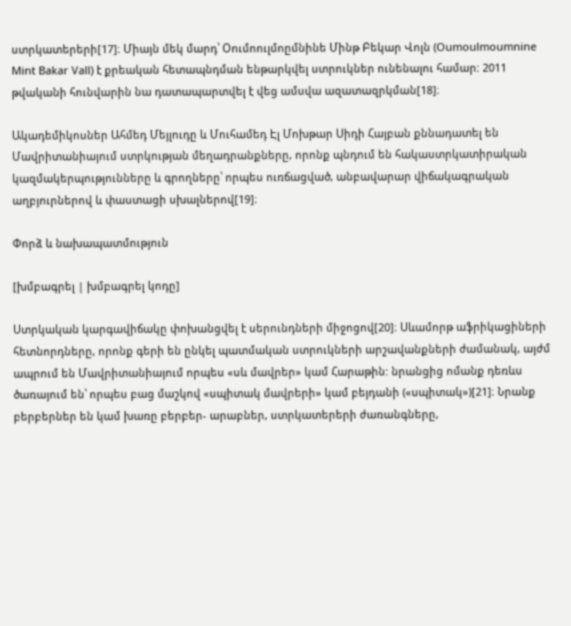ստրկատերերի[17]։ Միայն մեկ մարդ՝ Օումոուլմոըմնինե Մինթ Բեկար Վոլն (Oumoulmoumnine Mint Bakar Vall) է քրեական հետապնդման ենթարկվել ստրուկներ ունենալու համար: 2011 թվականի հունվարին նա դատապարտվել է վեց ամսվա ազատազրկման[18]։

Ակադեմիկոսներ Ահմեդ Մեյլուդը և Մուհամեդ Էլ Մոխթար Սիդի Հայբան քննադատել են Մավրիտանիայում ստրկության մեղադրանքները, որոնք պնդում են հակաստրկատիրական կազմակերպությունները և գրողները՝ որպես ուռճացված, անբավարար վիճակագրական աղբյուրներով և փաստացի սխալներով[19]։

Փորձ և նախապատմություն

[խմբագրել | խմբագրել կոդը]

Ստրկական կարգավիճակը փոխանցվել է սերունդների միջոցով[20]։ Սևամորթ աֆրիկացիների հետնորդները, որոնք գերի են ընկել պատմական ստրուկների արշավանքների ժամանակ, այժմ ապրում են Մավրիտանիայում որպես «սև մավրեր» կամ Հարաթին: նրանցից ոմանք դեռևս ծառայում են՝ որպես բաց մաշկով «սպիտակ մավրերի» կամ բեյդանի («սպիտակ»)[21]։ Նրանք բերբերներ են կամ խառը բերբեր- արաբներ, ստրկատերերի ժառանգները,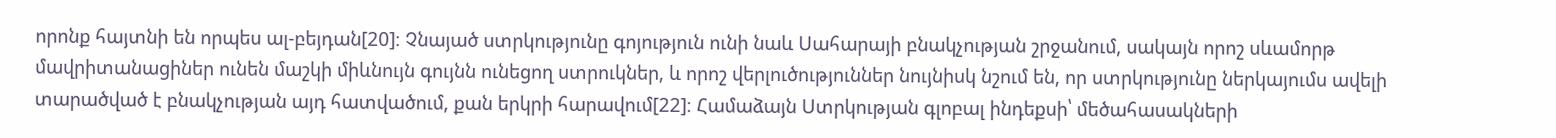որոնք հայտնի են որպես ալ-բեյդան[20]։ Չնայած ստրկությունը գոյություն ունի նաև Սահարայի բնակչության շրջանում, սակայն որոշ սևամորթ մավրիտանացիներ ունեն մաշկի միևնույն գույնն ունեցող ստրուկներ, և որոշ վերլուծություններ նույնիսկ նշում են, որ ստրկությունը ներկայումս ավելի տարածված է բնակչության այդ հատվածում, քան երկրի հարավում[22]։ Համաձայն Ստրկության գլոբալ ինդեքսի՝ մեծահասակների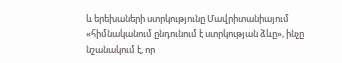և երեխաների ստրկությունը Մավրիտանիայում «հիմնականում ընդունում է ստրկության ձևը», ինչը նշանակում է, որ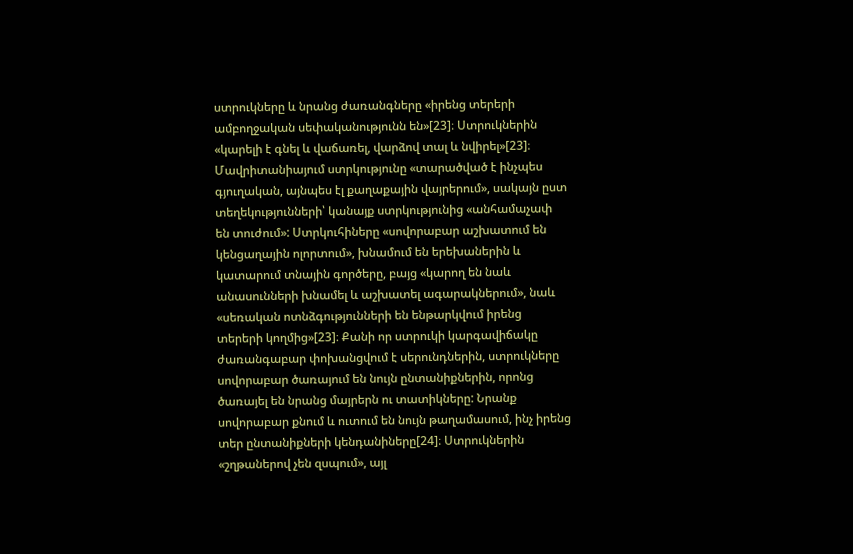ստրուկները և նրանց ժառանգները «իրենց տերերի ամբողջական սեփականությունն են»[23]։ Ստրուկներին «կարելի է գնել և վաճառել, վարձով տալ և նվիրել»[23]։ Մավրիտանիայում ստրկությունը «տարածված է ինչպես գյուղական, այնպես էլ քաղաքային վայրերում», սակայն ըստ տեղեկությունների՝ կանայք ստրկությունից «անհամաչափ են տուժում»: Ստրկուհիները «սովորաբար աշխատում են կենցաղային ոլորտում», խնամում են երեխաներին և կատարում տնային գործերը, բայց «կարող են նաև անասունների խնամել և աշխատել ագարակներում», նաև «սեռական ոտնձգությունների են ենթարկվում իրենց տերերի կողմից»[23]։ Քանի որ ստրուկի կարգավիճակը ժառանգաբար փոխանցվում է սերունդներին, ստրուկները սովորաբար ծառայում են նույն ընտանիքներին, որոնց ծառայել են նրանց մայրերն ու տատիկները: Նրանք սովորաբար քնում և ուտում են նույն թաղամասում, ինչ իրենց տեր ընտանիքների կենդանիները[24]։ Ստրուկներին «շղթաներով չեն զսպում», այլ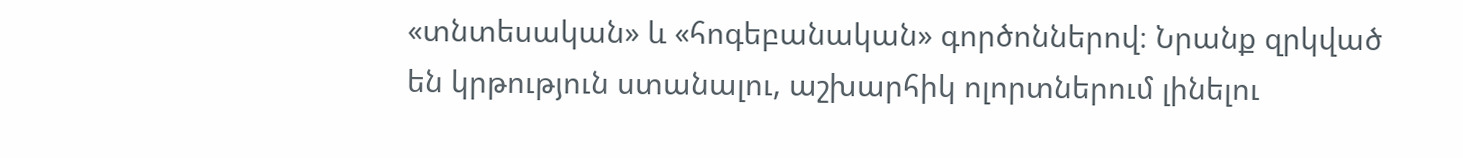«տնտեսական» և «հոգեբանական» գործոններով։ Նրանք զրկված են կրթություն ստանալու, աշխարհիկ ոլորտներում լինելու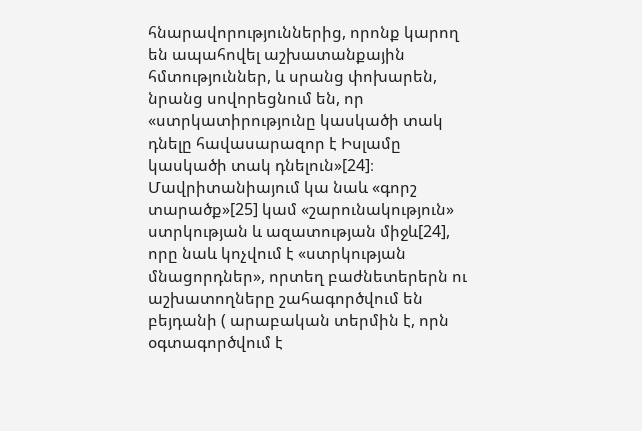հնարավորություններից, որոնք կարող են ապահովել աշխատանքային հմտություններ, և սրանց փոխարեն, նրանց սովորեցնում են, որ «ստրկատիրությունը կասկածի տակ դնելը հավասարազոր է Իսլամը կասկածի տակ դնելուն»[24]։ Մավրիտանիայում կա նաև «գորշ տարածք»[25] կամ «շարունակություն» ստրկության և ազատության միջև[24], որը նաև կոչվում է «ստրկության մնացորդներ», որտեղ բաժնետերերն ու աշխատողները շահագործվում են բեյդանի ( արաբական տերմին է, որն օգտագործվում է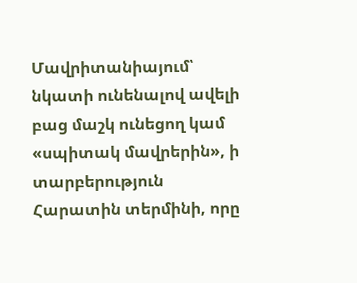Մավրիտանիայում՝ նկատի ունենալով ավելի բաց մաշկ ունեցող կամ «սպիտակ մավրերին», ի տարբերություն Հարատին տերմինի, որը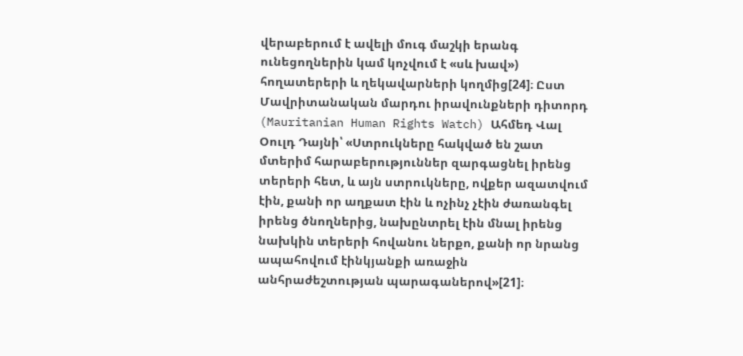վերաբերում է ավելի մուգ մաշկի երանգ ունեցողներին կամ կոչվում է «սև խավ») հողատերերի և ղեկավարների կողմից[24]։ Ըստ Մավրիտանական մարդու իրավունքների դիտորդ (Mauritanian Human Rights Watch) Ահմեդ Վալ Օուլդ Դայնի՝ «Ստրուկները հակված են շատ մտերիմ հարաբերություններ զարգացնել իրենց տերերի հետ, և այն ստրուկները, ովքեր ազատվում էին, քանի որ աղքատ էին և ոչինչ չէին ժառանգել իրենց ծնողներից, նախընտրել էին մնալ իրենց նախկին տերերի հովանու ներքո, քանի որ նրանց ապահովում էինկյանքի առաջին անհրաժեշտության պարագաներով»[21]։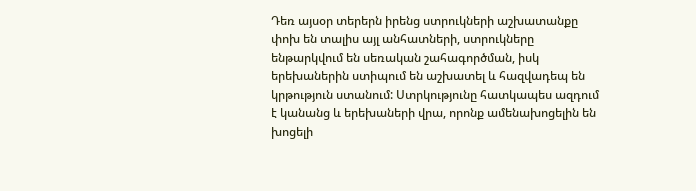Դեռ այսօր տերերն իրենց ստրուկների աշխատանքը փոխ են տալիս այլ անհատների, ստրուկները ենթարկվում են սեռական շահագործման, իսկ երեխաներին ստիպում են աշխատել և հազվադեպ են կրթություն ստանում: Ստրկությունը հատկապես ազդում է կանանց և երեխաների վրա, որոնք ամենախոցելին են խոցելի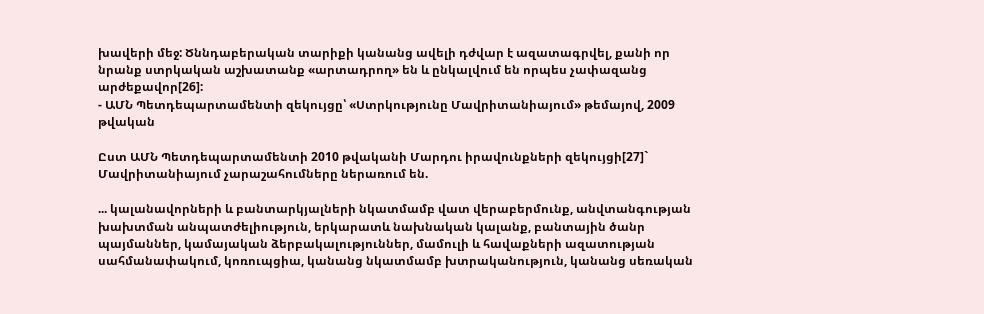խավերի մեջ: Ծննդաբերական տարիքի կանանց ավելի դժվար է ազատագրվել, քանի որ նրանք ստրկական աշխատանք «արտադրող» են և ընկալվում են որպես չափազանց արժեքավոր[26]:
- ԱՄՆ Պետդեպարտամենտի զեկույցը՝ «Ստրկությունը Մավրիտանիայում» թեմայով, 2009 թվական

Ըստ ԱՄՆ Պետդեպարտամենտի 2010 թվականի Մարդու իրավունքների զեկույցի[27]` Մավրիտանիայում չարաշահումները ներառում են.

... կալանավորների և բանտարկյալների նկատմամբ վատ վերաբերմունք, անվտանգության խախտման անպատժելիություն, երկարատև նախնական կալանք, բանտային ծանր պայմաններ, կամայական ձերբակալություններ, մամուլի և հավաքների ազատության սահմանափակում, կոռուպցիա, կանանց նկատմամբ խտրականություն, կանանց սեռական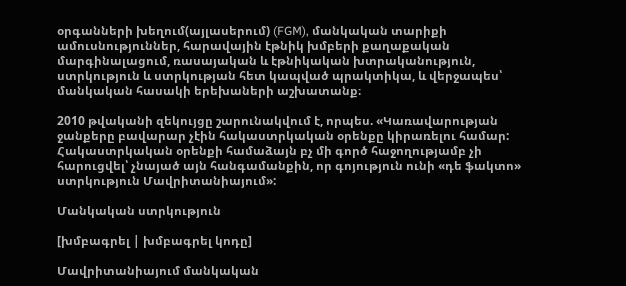օրգանների խեղում(այլասերում) (FGM), մանկական տարիքի ամուսնություններ, հարավային էթնիկ խմբերի քաղաքական մարգինալացում, ռասայական և էթնիկական խտրականություն, ստրկություն և ստրկության հետ կապված պրակտիկա, և վերջապես՝ մանկական հասակի երեխաների աշխատանք։

2010 թվականի զեկույցը շարունակվում է, որպես. «Կառավարության ջանքերը բավարար չէին հակաստրկական օրենքը կիրառելու համար: Հակաստրկական օրենքի համաձայն բչ մի գործ հաջողությամբ չի հարուցվել՝ չնայած այն հանգամանքին, որ գոյություն ունի «դե ֆակտո» ստրկություն Մավրիտանիայում»:

Մանկական ստրկություն

[խմբագրել | խմբագրել կոդը]

Մավրիտանիայում մանկական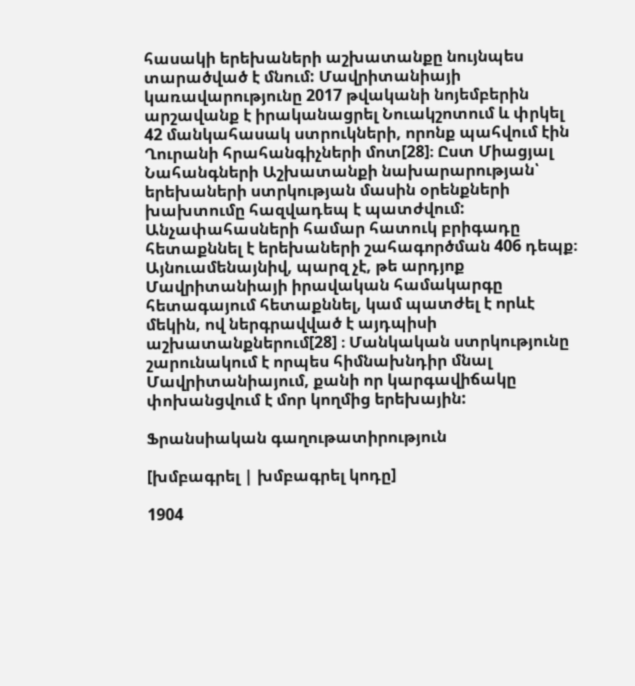հասակի երեխաների աշխատանքը նույնպես տարածված է մնում: Մավրիտանիայի կառավարությունը 2017 թվականի նոյեմբերին արշավանք է իրականացրել Նուակշոտում և փրկել 42 մանկահասակ ստրուկների, որոնք պահվում էին Ղուրանի հրահանգիչների մոտ[28]։ Ըստ Միացյալ Նահանգների Աշխատանքի նախարարության՝ երեխաների ստրկության մասին օրենքների խախտումը հազվադեպ է պատժվում: Անչափահասների համար հատուկ բրիգադը հետաքննել է երեխաների շահագործման 406 դեպք։ Այնուամենայնիվ, պարզ չէ, թե արդյոք Մավրիտանիայի իրավական համակարգը հետագայում հետաքննել, կամ պատժել է որևէ մեկին, ով ներգրավված է այդպիսի աշխատանքներում[28] ։ Մանկական ստրկությունը շարունակում է որպես հիմնախնդիր մնալ Մավրիտանիայում, քանի որ կարգավիճակը փոխանցվում է մոր կողմից երեխային:

Ֆրանսիական գաղութատիրություն

[խմբագրել | խմբագրել կոդը]

1904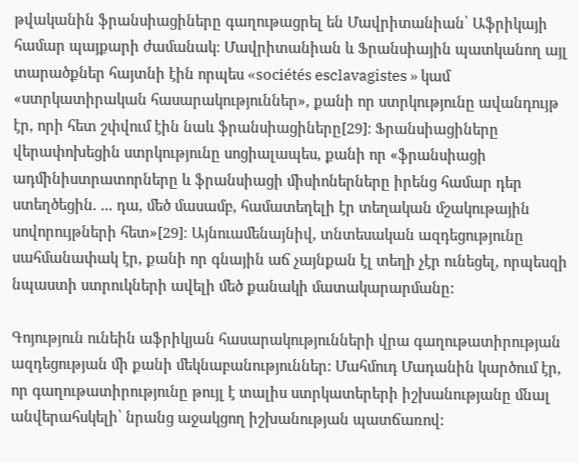թվականին ֆրանսիացիները գաղութացրել են Մավրիտանիան՝ Աֆրիկայի համար պայքարի ժամանակ։ Մավրիտանիան և Ֆրանսիային պատկանող այլ տարածքներ հայտնի էին որպես «sociétés esclavagistes » կամ «ստրկատիրական հասարակություններ», քանի որ ստրկությունը ավանդույթ էր, որի հետ շփվում էին նաև ֆրանսիացիները[29]։ Ֆրանսիացիները վերափոխեցին ստրկությունը սոցիալապես, քանի որ «ֆրանսիացի ադմինիստրատորները և ֆրանսիացի միսիոներները իրենց համար դեր ստեղծեցին. ... դա, մեծ մասամբ, համատեղելի էր տեղական մշակութային սովորույթների հետ»[29]։ Այնուամենայնիվ, տնտեսական ազդեցությունը սահմանափակ էր, քանի որ գնային աճ չայնքան էլ տեղի չէր ունեցել, որպեսզի նպաստի ստրուկների ավելի մեծ քանակի մատակարարմանը:

Գոյություն ունեին աֆրիկյան հասարակությունների վրա գաղութատիրության ազդեցության մի քանի մեկնաբանություններ: Մահմուդ Մադանին կարծում էր, որ գաղութատիրությունը թույլ է տալիս ստրկատերերի իշխանությանը մնալ անվերահսկելի՝ նրանց աջակցող իշխանության պատճառով: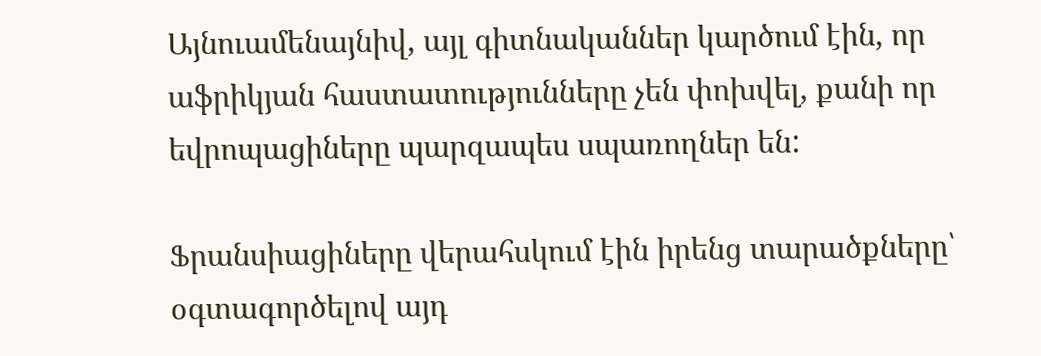Այնուամենայնիվ, այլ գիտնականներ կարծում էին, որ աֆրիկյան հաստատությունները չեն փոխվել, քանի որ եվրոպացիները պարզապես սպառողներ են:

Ֆրանսիացիները վերահսկում էին իրենց տարածքները՝ օգտագործելով այդ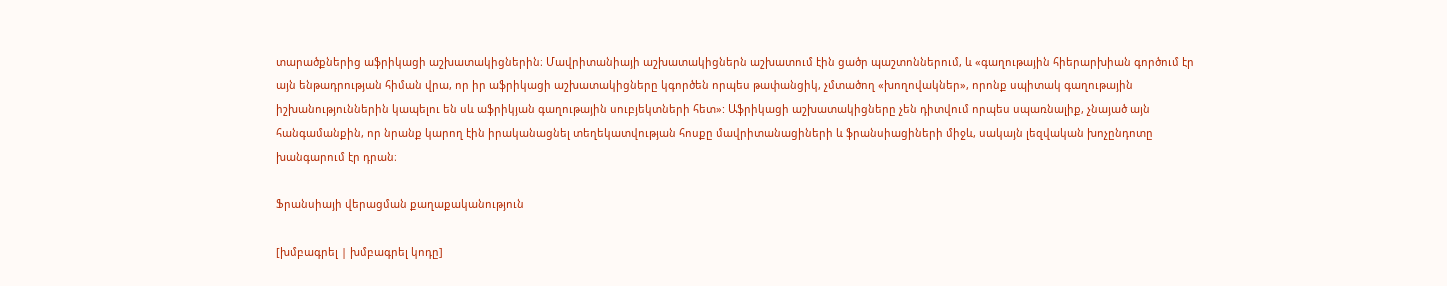տարածքներից աֆրիկացի աշխատակիցներին։ Մավրիտանիայի աշխատակիցներն աշխատում էին ցածր պաշտոններում, և «գաղութային հիերարխիան գործում էր այն ենթադրության հիման վրա, որ իր աֆրիկացի աշխատակիցները կգործեն որպես թափանցիկ, չմտածող «խողովակներ», որոնք սպիտակ գաղութային իշխանություններին կապելու են սև աֆրիկյան գաղութային սուբյեկտների հետ»: Աֆրիկացի աշխատակիցները չեն դիտվում որպես սպառնալիք, չնայած այն հանգամանքին, որ նրանք կարող էին իրականացնել տեղեկատվության հոսքը մավրիտանացիների և ֆրանսիացիների միջև, սակայն լեզվական խոչընդոտը խանգարում էր դրան։

Ֆրանսիայի վերացման քաղաքականություն

[խմբագրել | խմբագրել կոդը]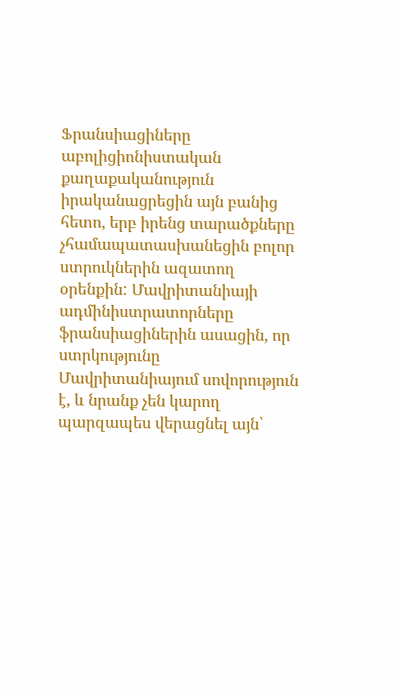Ֆրանսիացիները աբոլիցիոնիստական քաղաքականություն իրականացրեցին այն բանից հետո, երբ իրենց տարածքները չհամապատասխանեցին բոլոր ստրուկներին ազատող օրենքին: Մավրիտանիայի ադմինիստրատորները ֆրանսիացիներին ասացին, որ ստրկությունը Մավրիտանիայում սովորություն է, և նրանք չեն կարող պարզապես վերացնել այն՝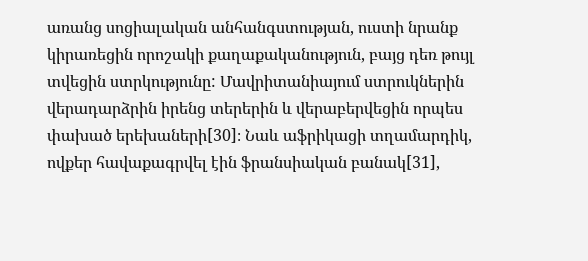առանց սոցիալական անհանգստության, ուստի նրանք կիրառեցին որոշակի քաղաքականություն, բայց դեռ թույլ տվեցին ստրկությունը: Մավրիտանիայում ստրուկներին վերադարձրին իրենց տերերին և վերաբերվեցին որպես փախած երեխաների[30]։ Նաև աֆրիկացի տղամարդիկ, ովքեր հավաքագրվել էին ֆրանսիական բանակ[31],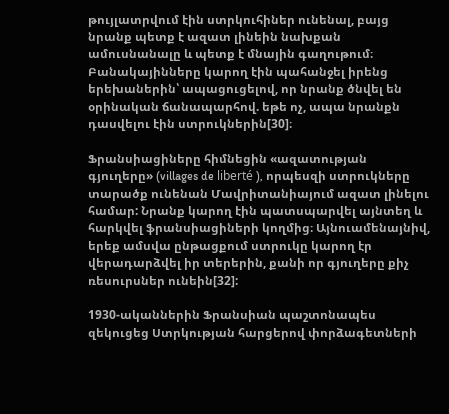թույլատրվում էին ստրկուհիներ ունենալ, բայց նրանք պետք է ազատ լինեին նախքան ամուսնանալը և պետք է մնային գաղութում։ Բանակայինները կարող էին պահանջել իրենց երեխաներին՝ ապացուցելով, որ նրանք ծնվել են օրինական ճանապարհով. եթե ոչ, ապա նրանքն դասվելու էին ստրուկներին[30]։

Ֆրանսիացիները հիմնեցին «ազատության գյուղերը» (villages de liberté ), որպեսզի ստրուկները տարածք ունենան Մավրիտանիայում ազատ լինելու համար: Նրանք կարող էին պատսպարվել այնտեղ և հարկվել ֆրանսիացիների կողմից։ Այնուամենայնիվ, երեք ամսվա ընթացքում ստրուկը կարող էր վերադարձվել իր տերերին, քանի որ գյուղերը քիչ ռեսուրսներ ունեին[32]:

1930-ականներին Ֆրանսիան պաշտոնապես զեկուցեց Ստրկության հարցերով փորձագետների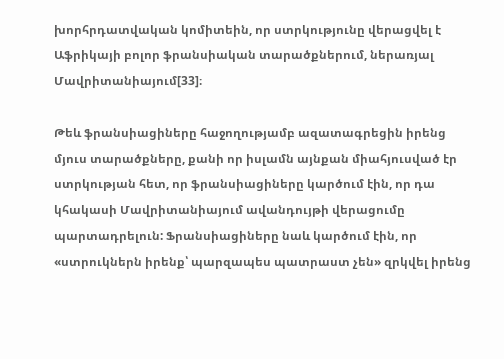խորհրդատվական կոմիտեին, որ ստրկությունը վերացվել է Աֆրիկայի բոլոր ֆրանսիական տարածքներում, ներառյալ Մավրիտանիայում[33]։

Թեև ֆրանսիացիները հաջողությամբ ազատագրեցին իրենց մյուս տարածքները, քանի որ իսլամն այնքան միահյուսված էր ստրկության հետ, որ ֆրանսիացիները կարծում էին, որ դա կհակասի Մավրիտանիայում ավանդույթի վերացումը պարտադրելուն: Ֆրանսիացիները նաև կարծում էին, որ «ստրուկներն իրենք՝ պարզապես պատրաստ չեն» զրկվել իրենց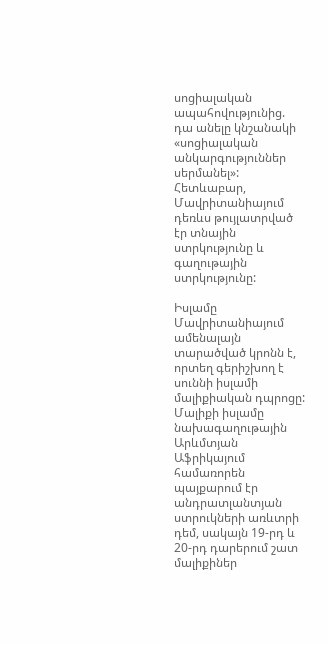սոցիալական ապահովությունից. դա անելը կնշանակի «սոցիալական անկարգություններ սերմանել»: Հետևաբար, Մավրիտանիայում դեռևս թույլատրված էր տնային ստրկությունը և գաղութային ստրկությունը:

Իսլամը Մավրիտանիայում ամենալայն տարածված կրոնն է, որտեղ գերիշխող է սուննի իսլամի մալիքիական դպրոցը: Մալիքի իսլամը նախագաղութային Արևմտյան Աֆրիկայում համառորեն պայքարում էր անդրատլանտյան ստրուկների առևտրի դեմ, սակայն 19-րդ և 20-րդ դարերում շատ մալիքիներ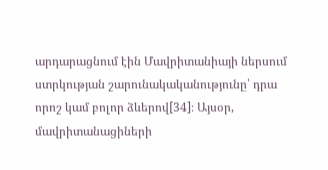արդարացնում էին Մավրիտանիայի ներսում ստրկության շարունակականությունը՝ դրա որոշ կամ բոլոր ձևերով[34]։ Այսօր, մավրիտանացիների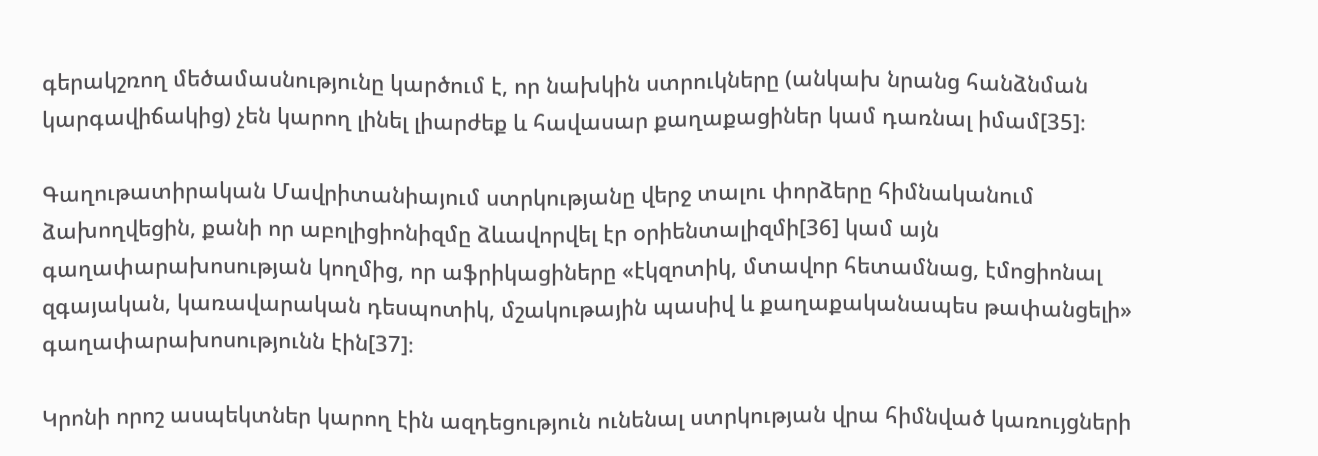գերակշռող մեծամասնությունը կարծում է, որ նախկին ստրուկները (անկախ նրանց հանձնման կարգավիճակից) չեն կարող լինել լիարժեք և հավասար քաղաքացիներ կամ դառնալ իմամ[35]։

Գաղութատիրական Մավրիտանիայում ստրկությանը վերջ տալու փորձերը հիմնականում ձախողվեցին, քանի որ աբոլիցիոնիզմը ձևավորվել էր օրիենտալիզմի[36] կամ այն գաղափարախոսության կողմից, որ աֆրիկացիները «էկզոտիկ, մտավոր հետամնաց, էմոցիոնալ զգայական, կառավարական դեսպոտիկ, մշակութային պասիվ և քաղաքականապես թափանցելի» գաղափարախոսությունն էին[37]։

Կրոնի որոշ ասպեկտներ կարող էին ազդեցություն ունենալ ստրկության վրա հիմնված կառույցների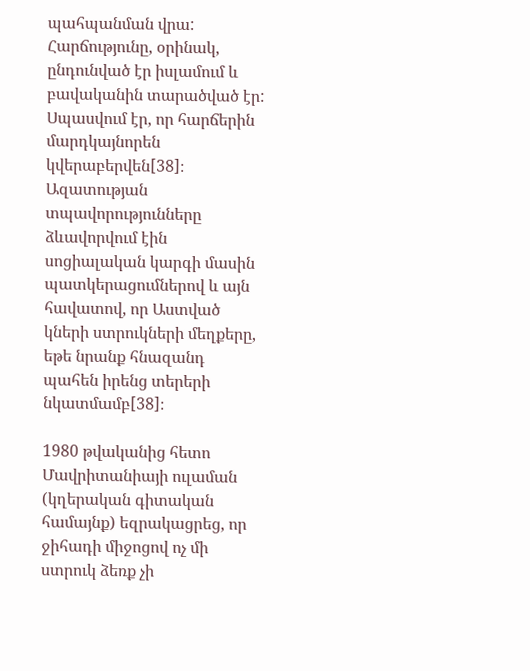պահպանման վրա: Հարճությունը, օրինակ, ընդունված էր իսլամում և բավականին տարածված էր: Սպասվում էր, որ հարճերին մարդկայնորեն կվերաբերվեն[38]։ Ազատության տպավորությունները ձևավորվում էին սոցիալական կարգի մասին պատկերացումներով և այն հավատով, որ Աստված կների ստրուկների մեղքերը, եթե նրանք հնազանդ պահեն իրենց տերերի նկատմամբ[38]։

1980 թվականից հետո Մավրիտանիայի ուլաման (կղերական գիտական համայնք) եզրակացրեց, որ ջիհադի միջոցով ոչ մի ստրուկ ձեռք չի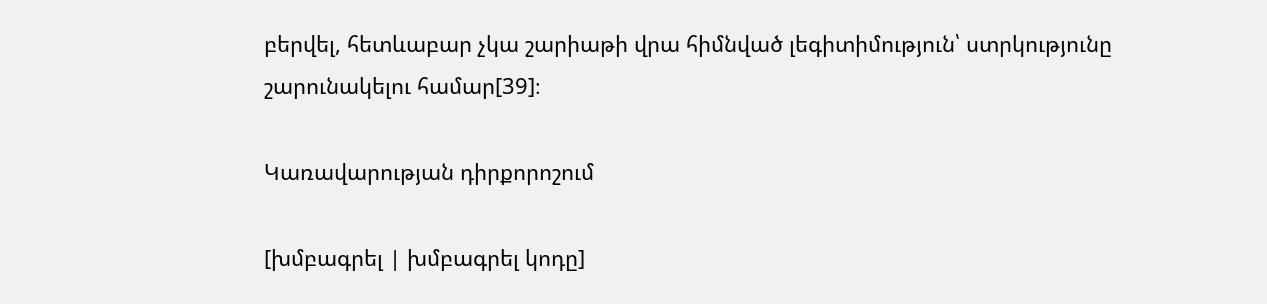բերվել, հետևաբար չկա շարիաթի վրա հիմնված լեգիտիմություն՝ ստրկությունը շարունակելու համար[39]։

Կառավարության դիրքորոշում

[խմբագրել | խմբագրել կոդը]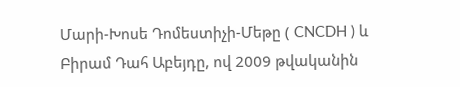Մարի-Խոսե Դոմեստիչի-Մեթը ( CNCDH ) և Բիրամ Դահ Աբեյդը, ով 2009 թվականին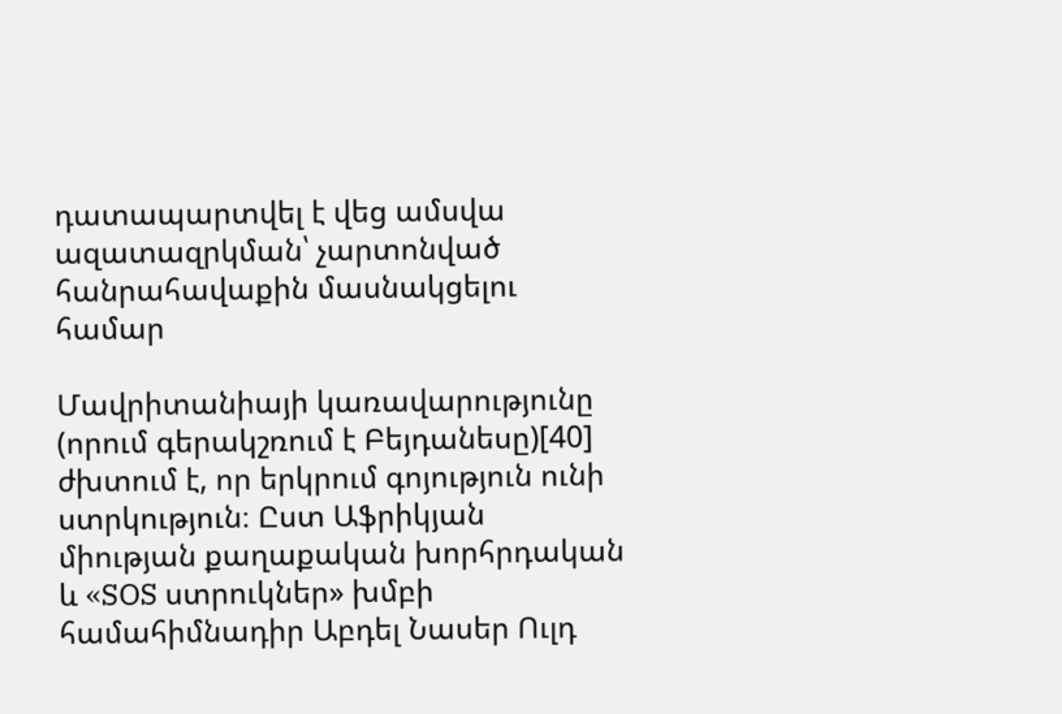դատապարտվել է վեց ամսվա ազատազրկման՝ չարտոնված հանրահավաքին մասնակցելու համար

Մավրիտանիայի կառավարությունը (որում գերակշռում է Բեյդանեսը)[40] ժխտում է, որ երկրում գոյություն ունի ստրկություն։ Ըստ Աֆրիկյան միության քաղաքական խորհրդական և «SOS ստրուկներ» խմբի համահիմնադիր Աբդել Նասեր Ուլդ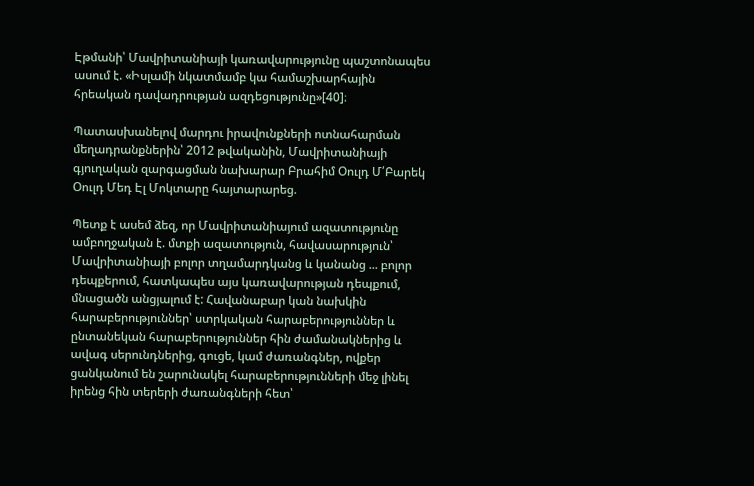Էթմանի՝ Մավրիտանիայի կառավարությունը պաշտոնապես ասում է. «Իսլամի նկատմամբ կա համաշխարհային հրեական դավադրության ազդեցությունը»[40]։

Պատասխանելով մարդու իրավունքների ոտնահարման մեղադրանքներին՝ 2012 թվականին, Մավրիտանիայի գյուղական զարգացման նախարար Բրահիմ Օուլդ Մ՛Բարեկ Օուլդ Մեդ Էլ Մոկտարը հայտարարեց.

Պետք է ասեմ ձեզ, որ Մավրիտանիայում ազատությունը ամբողջական է. մտքի ազատություն, հավասարություն՝ Մավրիտանիայի բոլոր տղամարդկանց և կանանց ... բոլոր դեպքերում, հատկապես այս կառավարության դեպքում, մնացածն անցյալում է: Հավանաբար կան նախկին հարաբերություններ՝ ստրկական հարաբերություններ և ընտանեկան հարաբերություններ հին ժամանակներից և ավագ սերունդներից, գուցե, կամ ժառանգներ, ովքեր ցանկանում են շարունակել հարաբերությունների մեջ լինել իրենց հին տերերի ժառանգների հետ՝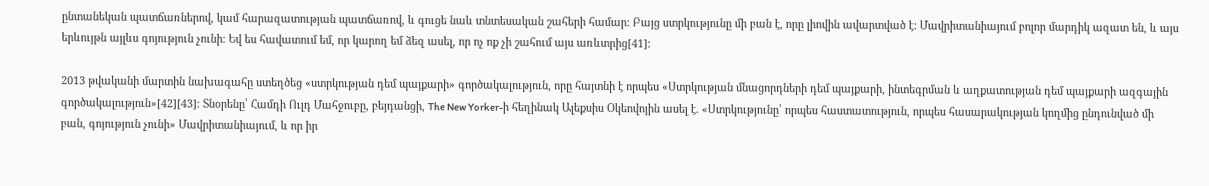ընտանեկան պատճառներով, կամ հարազատության պատճառով, և գուցե նաև տնտեսական շահերի համար։ Բայց ստրկությունը մի բան է, որը լիովին ավարտված է: Մավրիտանիայում բոլոր մարդիկ ազատ են, և այս երևույթն այլևս գոյություն չունի։ Եվ ես հավատում եմ, որ կարող եմ ձեզ ասել, որ ոչ ոք չի շահում այս առևտրից[41]։

2013 թվականի մարտին նախագահը ստեղծեց «ստրկության դեմ պայքարի» գործակալություն, որը հայտնի է որպես «Ստրկության մնացորդների դեմ պայքարի, ինտեգրման և աղքատության դեմ պայքարի ազգային գործակալություն»[42][43]։ Տնօրենը՝ Համդի Ուլդ Մահջուբը, բեյդանցի, The New Yorker-ի հեղինակ Ալեքսիս Օկեովոյին ասել է. «Ստրկությունը՝ որպես հաստատություն, որպես հասարակության կողմից ընդունված մի բան, գոյություն չունի» Մավրիտանիայում, և որ իր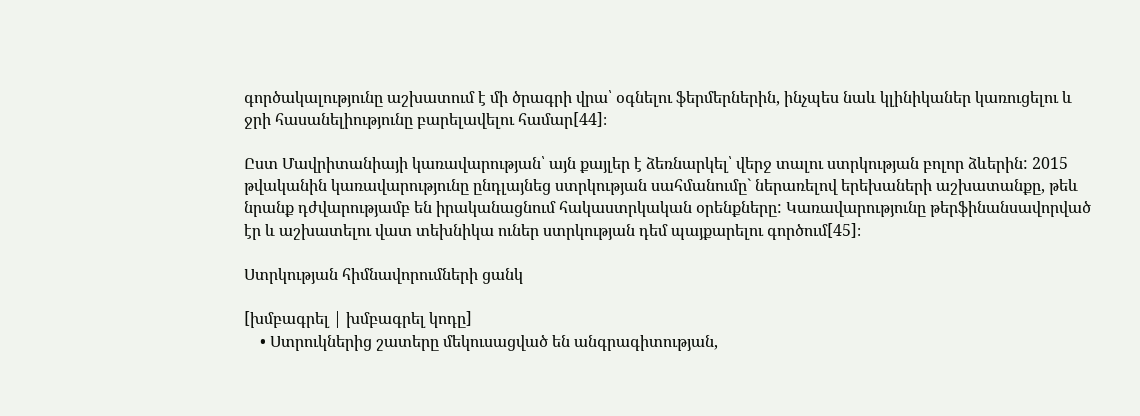գործակալությունը աշխատում է մի ծրագրի վրա՝ օգնելու ֆերմերներին, ինչպես նաև կլինիկաներ կառուցելու և ջրի հասանելիությունը բարելավելու համար[44]։

Ըստ Մավրիտանիայի կառավարության՝ այն քայլեր է ձեռնարկել՝ վերջ տալու ստրկության բոլոր ձևերին: 2015 թվականին կառավարությունը ընդլայնեց ստրկության սահմանումը` ներառելով երեխաների աշխատանքը, թեև նրանք դժվարությամբ են իրականացնում հակաստրկական օրենքները: Կառավարությունը թերֆինանսավորված էր և աշխատելու վատ տեխնիկա ուներ ստրկության դեմ պայքարելու գործում[45]։

Ստրկության հիմնավորումների ցանկ

[խմբագրել | խմբագրել կոդը]
    • Ստրուկներից շատերը մեկուսացված են անգրագիտության,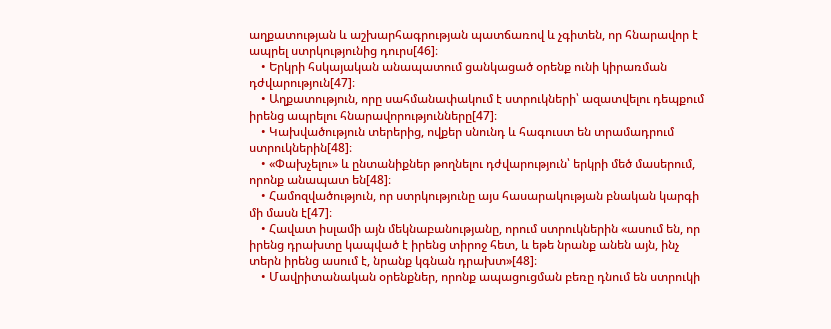աղքատության և աշխարհագրության պատճառով և չգիտեն, որ հնարավոր է ապրել ստրկությունից դուրս[46]։
    • Երկրի հսկայական անապատում ցանկացած օրենք ունի կիրառման դժվարություն[47]։
    • Աղքատություն, որը սահմանափակում է ստրուկների՝ ազատվելու դեպքում իրենց ապրելու հնարավորությունները[47]։
    • Կախվածություն տերերից, ովքեր սնունդ և հագուստ են տրամադրում ստրուկներին[48]։
    • «Փախչելու» և ընտանիքներ թողնելու դժվարություն՝ երկրի մեծ մասերում, որոնք անապատ են[48]։
    • Համոզվածություն, որ ստրկությունը այս հասարակության բնական կարգի մի մասն է[47]։
    • Հավատ իսլամի այն մեկնաբանությանը, որում ստրուկներին «ասում են, որ իրենց դրախտը կապված է իրենց տիրոջ հետ, և եթե նրանք անեն այն, ինչ տերն իրենց ասում է, նրանք կգնան դրախտ»[48]։
    • Մավրիտանական օրենքներ, որոնք ապացուցման բեռը դնում են ստրուկի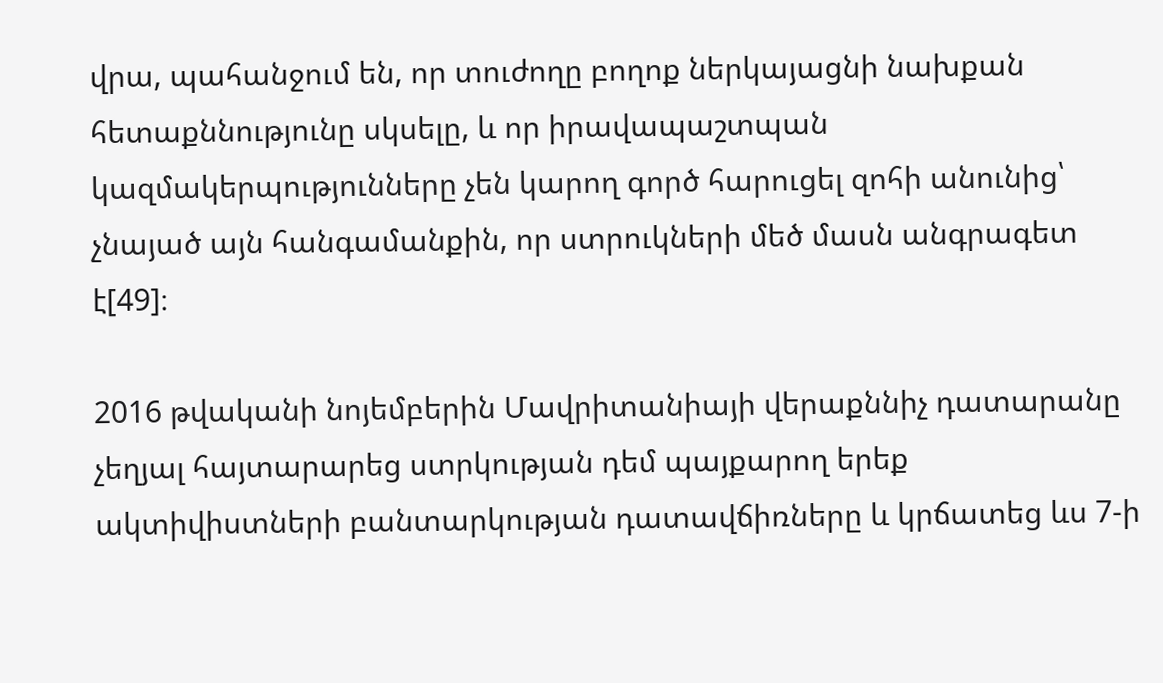վրա, պահանջում են, որ տուժողը բողոք ներկայացնի նախքան հետաքննությունը սկսելը, և որ իրավապաշտպան կազմակերպությունները չեն կարող գործ հարուցել զոհի անունից՝ չնայած այն հանգամանքին, որ ստրուկների մեծ մասն անգրագետ է[49]։

2016 թվականի նոյեմբերին Մավրիտանիայի վերաքննիչ դատարանը չեղյալ հայտարարեց ստրկության դեմ պայքարող երեք ակտիվիստների բանտարկության դատավճիռները և կրճատեց ևս 7-ի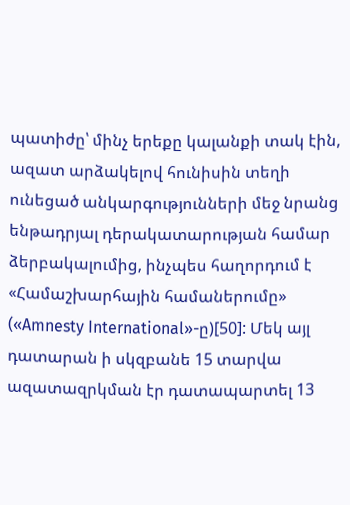պատիժը՝ մինչ երեքը կալանքի տակ էին, ազատ արձակելով հունիսին տեղի ունեցած անկարգությունների մեջ նրանց ենթադրյալ դերակատարության համար ձերբակալումից, ինչպես հաղորդում է «Համաշխարհային համաներումը» («Amnesty International»-ը)[50]: Մեկ այլ դատարան ի սկզբանե 15 տարվա ազատազրկման էր դատապարտել 13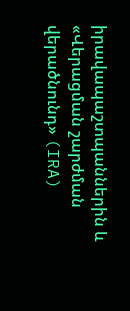իրավապաշտպաններին և «Վերացման շարժման վերածնունդ» (IRA)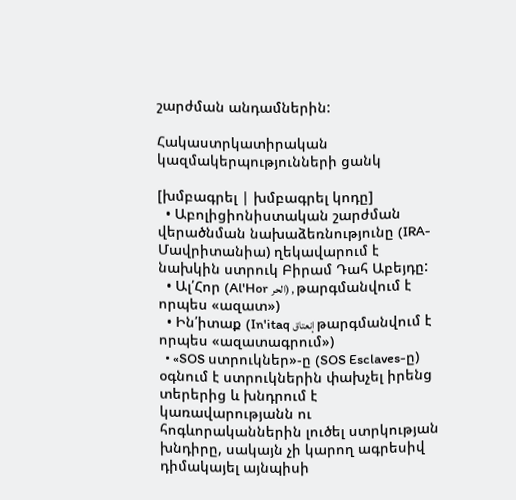շարժման անդամներին:

Հակաստրկատիրական կազմակերպությունների ցանկ

[խմբագրել | խմբագրել կոդը]
  • Աբոլիցիոնիստական շարժման վերածնման նախաձեռնությունը (IRA-Մավրիտանիա) ղեկավարում է նախկին ստրուկ Բիրամ Դահ Աբեյդը:
  • Ալ՛Հոր (Al'Hor الحر) , թարգմանվում է որպես «ազատ»)
  • Ին՛իտաք (In'itaq إنعتاق թարգմանվում է որպես «ազատագրում»)
  • «SOS ստրուկներ»-ը (SOS Esclaves-ը) օգնում է ստրուկներին փախչել իրենց տերերից և խնդրում է կառավարությանն ու հոգևորականներին լուծել ստրկության խնդիրը, սակայն չի կարող ագրեսիվ դիմակայել այնպիսի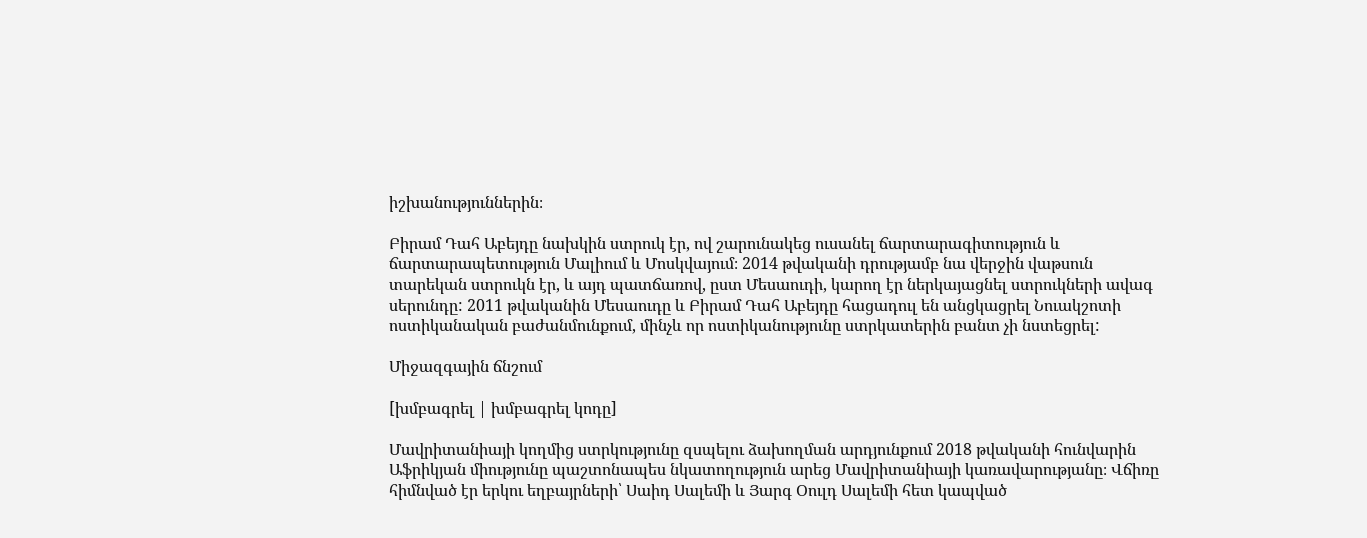իշխանություններին։

Բիրամ Դահ Աբեյդը նախկին ստրուկ էր, ով շարունակեց ուսանել ճարտարագիտություն և ճարտարապետություն Մալիում և Մոսկվայում։ 2014 թվականի դրությամբ նա վերջին վաթսուն տարեկան ստրուկն էր, և այդ պատճառով, ըստ Մեսաուդի, կարող էր ներկայացնել ստրուկների ավագ սերունդը: 2011 թվականին Մեսաուդը և Բիրամ Դահ Աբեյդը հացադուլ են անցկացրել Նուակշոտի ոստիկանական բաժանմունքում, մինչև որ ոստիկանությունը ստրկատերին բանտ չի նստեցրել:

Միջազգային ճնշում

[խմբագրել | խմբագրել կոդը]

Մավրիտանիայի կողմից ստրկությունը զսպելու ձախողման արդյունքում 2018 թվականի հունվարին Աֆրիկյան միությունը պաշտոնապես նկատողություն արեց Մավրիտանիայի կառավարությանը։ Վճիռը հիմնված էր երկու եղբայրների՝ Սաիդ Սալեմի և Յարգ Օուլդ Սալեմի հետ կապված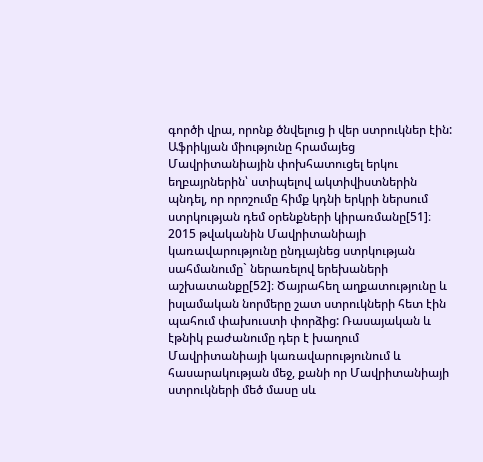գործի վրա, որոնք ծնվելուց ի վեր ստրուկներ էին: Աֆրիկյան միությունը հրամայեց Մավրիտանիային փոխհատուցել երկու եղբայրներին՝ ստիպելով ակտիվիստներին պնդել, որ որոշումը հիմք կդնի երկրի ներսում ստրկության դեմ օրենքների կիրառմանը[51]։ 2015 թվականին Մավրիտանիայի կառավարությունը ընդլայնեց ստրկության սահմանումը` ներառելով երեխաների աշխատանքը[52]։ Ծայրահեղ աղքատությունը և իսլամական նորմերը շատ ստրուկների հետ էին պահում փախուստի փորձից: Ռասայական և էթնիկ բաժանումը դեր է խաղում Մավրիտանիայի կառավարությունում և հասարակության մեջ, քանի որ Մավրիտանիայի ստրուկների մեծ մասը սև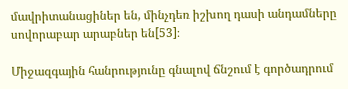մավրիտանացիներ են, մինչդեռ իշխող դասի անդամները սովորաբար արաբներ են[53]։

Միջազգային հանրությունը գնալով ճնշում է գործադրում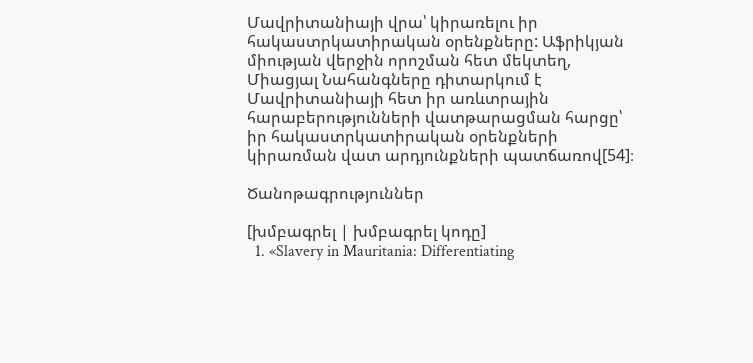Մավրիտանիայի վրա՝ կիրառելու իր հակաստրկատիրական օրենքները: Աֆրիկյան միության վերջին որոշման հետ մեկտեղ, Միացյալ Նահանգները դիտարկում է Մավրիտանիայի հետ իր առևտրային հարաբերությունների վատթարացման հարցը՝ իր հակաստրկատիրական օրենքների կիրառման վատ արդյունքների պատճառով[54]։

Ծանոթագրություններ

[խմբագրել | խմբագրել կոդը]
  1. «Slavery in Mauritania: Differentiating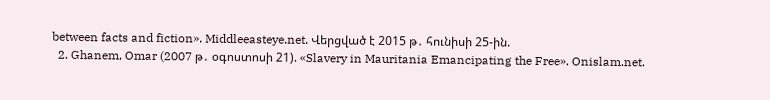between facts and fiction». Middleeasteye.net. Վերցված է 2015 թ․ հունիսի 25-ին.
  2. Ghanem, Omar (2007 թ․ օգոստոսի 21). «Slavery in Mauritania Emancipating the Free». Onislam.net.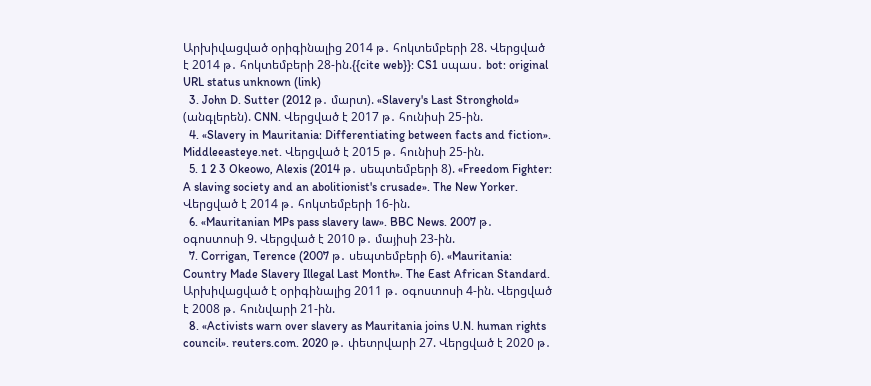Արխիվացված օրիգինալից 2014 թ․ հոկտեմբերի 28. Վերցված է 2014 թ․ հոկտեմբերի 28-ին.{{cite web}}: CS1 սպաս․ bot: original URL status unknown (link)
  3. John D. Sutter (2012 թ․ մարտ). «Slavery's Last Stronghold» (անգլերեն). CNN. Վերցված է 2017 թ․ հունիսի 25-ին.
  4. «Slavery in Mauritania: Differentiating between facts and fiction». Middleeasteye.net. Վերցված է 2015 թ․ հունիսի 25-ին.
  5. 1 2 3 Okeowo, Alexis (2014 թ․ սեպտեմբերի 8). «Freedom Fighter: A slaving society and an abolitionist's crusade». The New Yorker. Վերցված է 2014 թ․ հոկտեմբերի 16-ին.
  6. «Mauritanian MPs pass slavery law». BBC News. 2007 թ․ օգոստոսի 9. Վերցված է 2010 թ․ մայիսի 23-ին.
  7. Corrigan, Terence (2007 թ․ սեպտեմբերի 6). «Mauritania: Country Made Slavery Illegal Last Month». The East African Standard. Արխիվացված է օրիգինալից 2011 թ․ օգոստոսի 4-ին. Վերցված է 2008 թ․ հունվարի 21-ին.
  8. «Activists warn over slavery as Mauritania joins U.N. human rights council». reuters.com. 2020 թ․ փետրվարի 27. Վերցված է 2020 թ․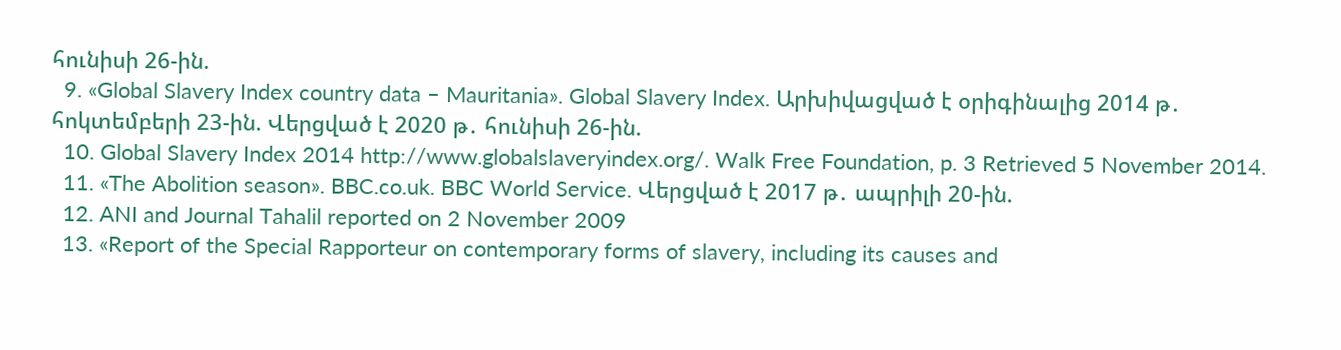հունիսի 26-ին.
  9. «Global Slavery Index country data – Mauritania». Global Slavery Index. Արխիվացված է օրիգինալից 2014 թ․ հոկտեմբերի 23-ին. Վերցված է 2020 թ․ հունիսի 26-ին.
  10. Global Slavery Index 2014 http://www.globalslaveryindex.org/. Walk Free Foundation, p. 3 Retrieved 5 November 2014.
  11. «The Abolition season». BBC.co.uk. BBC World Service. Վերցված է 2017 թ․ ապրիլի 20-ին.
  12. ANI and Journal Tahalil reported on 2 November 2009
  13. «Report of the Special Rapporteur on contemporary forms of slavery, including its causes and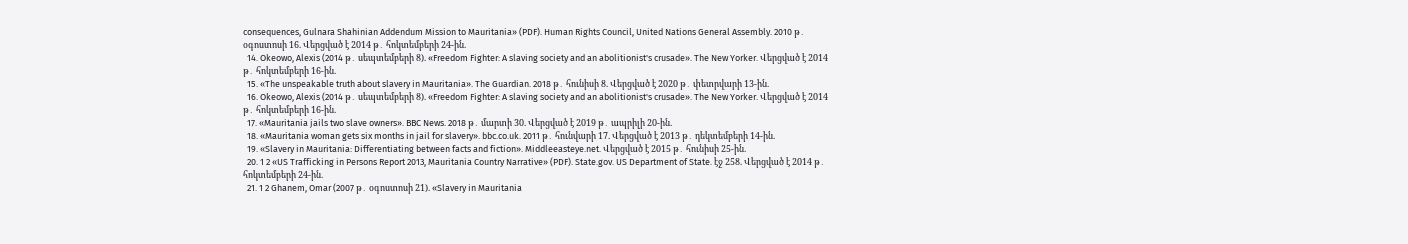consequences, Gulnara Shahinian Addendum Mission to Mauritania» (PDF). Human Rights Council, United Nations General Assembly. 2010 թ․ օգոստոսի 16. Վերցված է 2014 թ․ հոկտեմբերի 24-ին.
  14. Okeowo, Alexis (2014 թ․ սեպտեմբերի 8). «Freedom Fighter: A slaving society and an abolitionist's crusade». The New Yorker. Վերցված է 2014 թ․ հոկտեմբերի 16-ին.
  15. «The unspeakable truth about slavery in Mauritania». The Guardian. 2018 թ․ հունիսի 8. Վերցված է 2020 թ․ փետրվարի 13-ին.
  16. Okeowo, Alexis (2014 թ․ սեպտեմբերի 8). «Freedom Fighter: A slaving society and an abolitionist's crusade». The New Yorker. Վերցված է 2014 թ․ հոկտեմբերի 16-ին.
  17. «Mauritania jails two slave owners». BBC News. 2018 թ․ մարտի 30. Վերցված է 2019 թ․ ապրիլի 20-ին.
  18. «Mauritania woman gets six months in jail for slavery». bbc.co.uk. 2011 թ․ հունվարի 17. Վերցված է 2013 թ․ դեկտեմբերի 14-ին.
  19. «Slavery in Mauritania: Differentiating between facts and fiction». Middleeasteye.net. Վերցված է 2015 թ․ հունիսի 25-ին.
  20. 1 2 «US Trafficking in Persons Report 2013, Mauritania Country Narrative» (PDF). State.gov. US Department of State. էջ 258. Վերցված է 2014 թ․ հոկտեմբերի 24-ին.
  21. 1 2 Ghanem, Omar (2007 թ․ օգոստոսի 21). «Slavery in Mauritania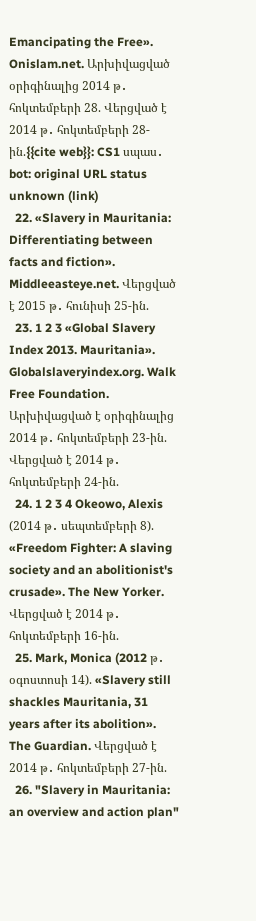Emancipating the Free». Onislam.net. Արխիվացված օրիգինալից 2014 թ․ հոկտեմբերի 28. Վերցված է 2014 թ․ հոկտեմբերի 28-ին.{{cite web}}: CS1 սպաս․ bot: original URL status unknown (link)
  22. «Slavery in Mauritania: Differentiating between facts and fiction». Middleeasteye.net. Վերցված է 2015 թ․ հունիսի 25-ին.
  23. 1 2 3 «Global Slavery Index 2013. Mauritania». Globalslaveryindex.org. Walk Free Foundation. Արխիվացված է օրիգինալից 2014 թ․ հոկտեմբերի 23-ին. Վերցված է 2014 թ․ հոկտեմբերի 24-ին.
  24. 1 2 3 4 Okeowo, Alexis (2014 թ․ սեպտեմբերի 8). «Freedom Fighter: A slaving society and an abolitionist's crusade». The New Yorker. Վերցված է 2014 թ․ հոկտեմբերի 16-ին.
  25. Mark, Monica (2012 թ․ օգոստոսի 14). «Slavery still shackles Mauritania, 31 years after its abolition». The Guardian. Վերցված է 2014 թ․ հոկտեմբերի 27-ին.
  26. "Slavery in Mauritania: an overview and action plan"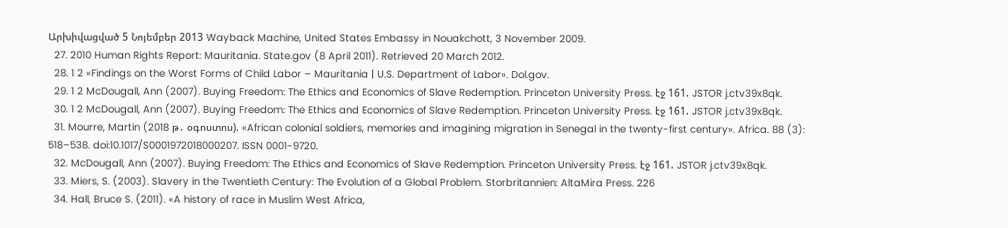Արխիվացված 5 Նոյեմբեր 2013 Wayback Machine, United States Embassy in Nouakchott, 3 November 2009.
  27. 2010 Human Rights Report: Mauritania. State.gov (8 April 2011). Retrieved 20 March 2012.
  28. 1 2 «Findings on the Worst Forms of Child Labor – Mauritania | U.S. Department of Labor». Dol.gov.
  29. 1 2 McDougall, Ann (2007). Buying Freedom: The Ethics and Economics of Slave Redemption. Princeton University Press. էջ 161. JSTOR j.ctv39x8qk.
  30. 1 2 McDougall, Ann (2007). Buying Freedom: The Ethics and Economics of Slave Redemption. Princeton University Press. էջ 161. JSTOR j.ctv39x8qk.
  31. Mourre, Martin (2018 թ․ օգոստոս). «African colonial soldiers, memories and imagining migration in Senegal in the twenty-first century». Africa. 88 (3): 518–538. doi:10.1017/S0001972018000207. ISSN 0001-9720.
  32. McDougall, Ann (2007). Buying Freedom: The Ethics and Economics of Slave Redemption. Princeton University Press. էջ 161. JSTOR j.ctv39x8qk.
  33. Miers, S. (2003). Slavery in the Twentieth Century: The Evolution of a Global Problem. Storbritannien: AltaMira Press. 226
  34. Hall, Bruce S. (2011). «A history of race in Muslim West Africa,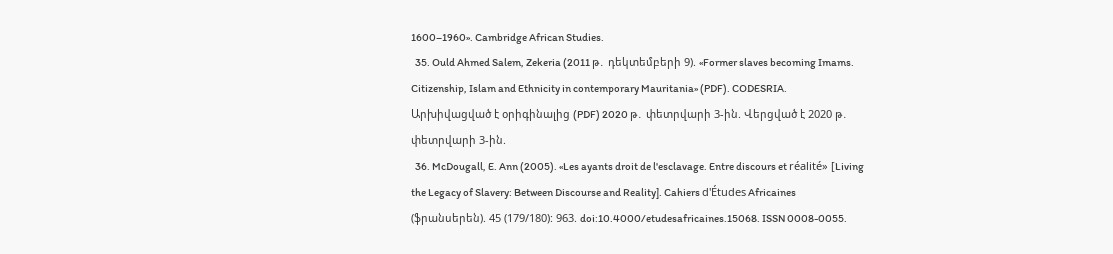1600–1960». Cambridge African Studies.
  35. Ould Ahmed Salem, Zekeria (2011 թ․ դեկտեմբերի 9). «Former slaves becoming Imams. Citizenship, Islam and Ethnicity in contemporary Mauritania» (PDF). CODESRIA. Արխիվացված է օրիգինալից (PDF) 2020 թ․ փետրվարի 3-ին. Վերցված է 2020 թ․ փետրվարի 3-ին.
  36. McDougall, E. Ann (2005). «Les ayants droit de l'esclavage. Entre discours et réalité» [Living the Legacy of Slavery: Between Discourse and Reality]. Cahiers d'Études Africaines (ֆրանսերեն). 45 (179/180): 963. doi:10.4000/etudesafricaines.15068. ISSN 0008-0055.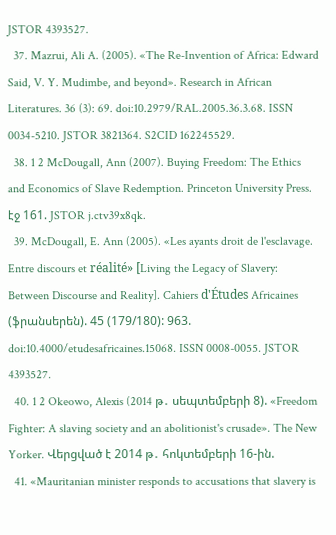JSTOR 4393527.
  37. Mazrui, Ali A. (2005). «The Re-Invention of Africa: Edward Said, V. Y. Mudimbe, and beyond». Research in African Literatures. 36 (3): 69. doi:10.2979/RAL.2005.36.3.68. ISSN 0034-5210. JSTOR 3821364. S2CID 162245529.
  38. 1 2 McDougall, Ann (2007). Buying Freedom: The Ethics and Economics of Slave Redemption. Princeton University Press. էջ 161. JSTOR j.ctv39x8qk.
  39. McDougall, E. Ann (2005). «Les ayants droit de l'esclavage. Entre discours et réalité» [Living the Legacy of Slavery: Between Discourse and Reality]. Cahiers d'Études Africaines (ֆրանսերեն). 45 (179/180): 963. doi:10.4000/etudesafricaines.15068. ISSN 0008-0055. JSTOR 4393527.
  40. 1 2 Okeowo, Alexis (2014 թ․ սեպտեմբերի 8). «Freedom Fighter: A slaving society and an abolitionist's crusade». The New Yorker. Վերցված է 2014 թ․ հոկտեմբերի 16-ին.
  41. «Mauritanian minister responds to accusations that slavery is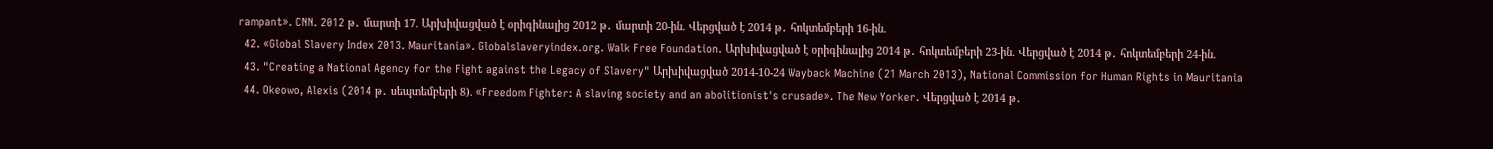rampant». CNN. 2012 թ․ մարտի 17. Արխիվացված է օրիգինալից 2012 թ․ մարտի 20-ին. Վերցված է 2014 թ․ հոկտեմբերի 16-ին.
  42. «Global Slavery Index 2013. Mauritania». Globalslaveryindex.org. Walk Free Foundation. Արխիվացված է օրիգինալից 2014 թ․ հոկտեմբերի 23-ին. Վերցված է 2014 թ․ հոկտեմբերի 24-ին.
  43. "Creating a National Agency for the Fight against the Legacy of Slavery" Արխիվացված 2014-10-24 Wayback Machine (21 March 2013), National Commission for Human Rights in Mauritania
  44. Okeowo, Alexis (2014 թ․ սեպտեմբերի 8). «Freedom Fighter: A slaving society and an abolitionist's crusade». The New Yorker. Վերցված է 2014 թ․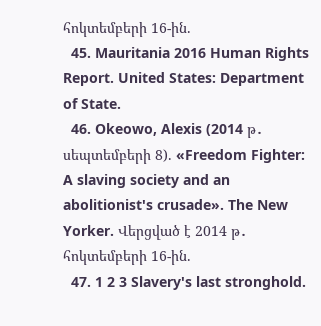հոկտեմբերի 16-ին.
  45. Mauritania 2016 Human Rights Report. United States: Department of State.
  46. Okeowo, Alexis (2014 թ․ սեպտեմբերի 8). «Freedom Fighter: A slaving society and an abolitionist's crusade». The New Yorker. Վերցված է 2014 թ․ հոկտեմբերի 16-ին.
  47. 1 2 3 Slavery's last stronghold.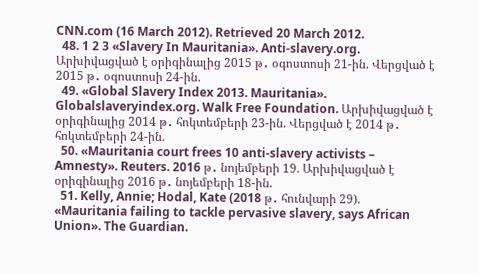CNN.com (16 March 2012). Retrieved 20 March 2012.
  48. 1 2 3 «Slavery In Mauritania». Anti-slavery.org. Արխիվացված է օրիգինալից 2015 թ․ օգոստոսի 21-ին. Վերցված է 2015 թ․ օգոստոսի 24-ին.
  49. «Global Slavery Index 2013. Mauritania». Globalslaveryindex.org. Walk Free Foundation. Արխիվացված է օրիգինալից 2014 թ․ հոկտեմբերի 23-ին. Վերցված է 2014 թ․ հոկտեմբերի 24-ին.
  50. «Mauritania court frees 10 anti-slavery activists – Amnesty». Reuters. 2016 թ․ նոյեմբերի 19. Արխիվացված է օրիգինալից 2016 թ․ նոյեմբերի 18-ին.
  51. Kelly, Annie; Hodal, Kate (2018 թ․ հունվարի 29). «Mauritania failing to tackle pervasive slavery, says African Union». The Guardian.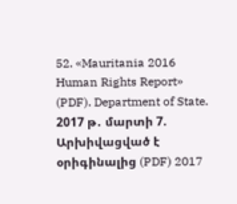52. «Mauritania 2016 Human Rights Report» (PDF). Department of State. 2017 թ․ մարտի 7. Արխիվացված է օրիգինալից (PDF) 2017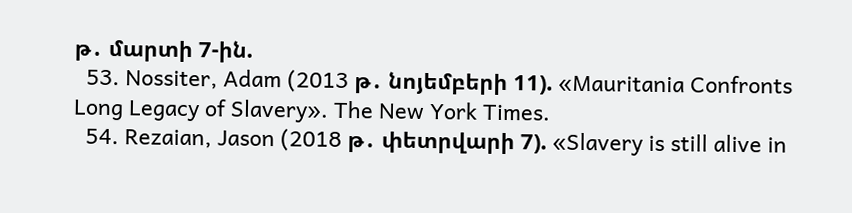թ․ մարտի 7-ին.
  53. Nossiter, Adam (2013 թ․ նոյեմբերի 11). «Mauritania Confronts Long Legacy of Slavery». The New York Times.
  54. Rezaian, Jason (2018 թ․ փետրվարի 7). «Slavery is still alive in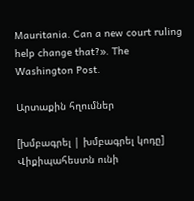Mauritania. Can a new court ruling help change that?». The Washington Post.

Արտաքին հղումներ

[խմբագրել | խմբագրել կոդը]
Վիքիպահեստն ունի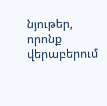նյութեր, որոնք վերաբերում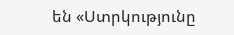են «Ստրկությունը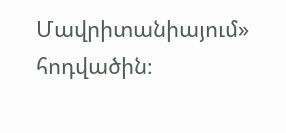Մավրիտանիայում» հոդվածին։